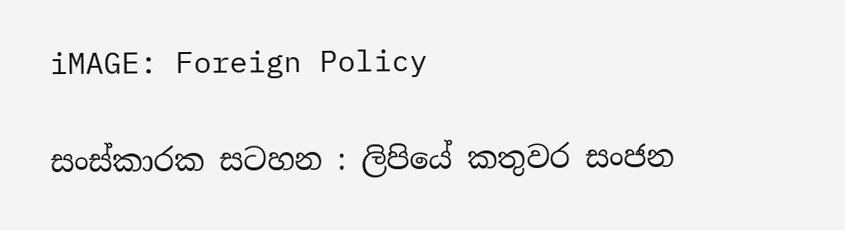iMAGE: Foreign Policy

සංස්කාරක සටහන : ලිපියේ කතුවර සංජන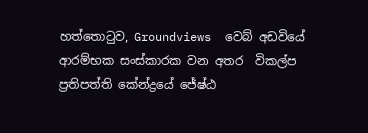හත්තොටුව, Groundviews  වෙබ් අඩවියේ ආරම්භක සංස්කාරක වන අතර  විකල්ප ප්‍රතිපත්ති කේන්ද්‍රයේ ජේෂ්ඨ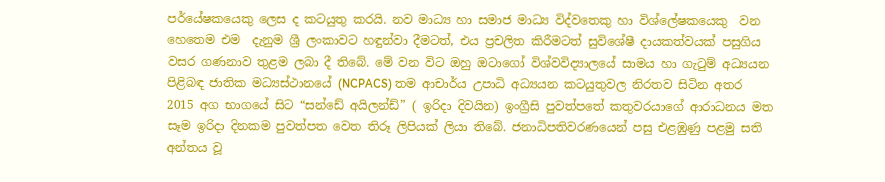පර්යේෂකයෙකු ලෙස ද කටයුතු කරයි. නව මාධ්‍ය හා සමාජ මාධ්‍ය විද්වතෙකු හා විශ්ලේෂකයෙකු  වන හෙතෙම එම  දැනුම ශ්‍රී ලංකාවට හඳුන්වා දීමටත්, එය ප්‍රචලිත කිරීමටත් සුවිශේෂී දායකත්වයක් පසුගිය වසර ගණනාව තුළම ලබා දී තිබේ. මේ වන විට ඔහු ඔටාගෝ විශ්වවිද්‍යාලයේ සාමය හා ගැටුම් අධ්‍යයන පිළිබඳ ජාතික මධ්‍යස්ථානයේ (NCPACS) තම ආචාර්ය උපාධි අධ්‍යයන කටයුතුවල නිරතව සිටින අතර 2015 අග භාගයේ සිට “සන්ඩේ අයිලන්ඩ්” ( ඉරිදා දිවයින) ඉංග්‍රීසි පුවත්පතේ කතුවරයාගේ ආරාධනය මත සෑම ඉරිදා දිනකම පුවත්පත වෙත තිරූ ලිපියක් ලියා තිබේ. ජනාධිපතිවරණයෙන් පසු එළඹුණු පළමු සති අන්තය වූ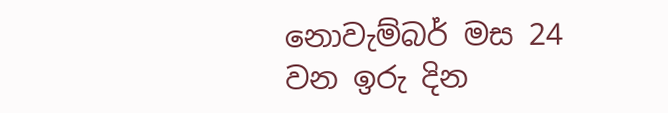නොවැම්බර් මස 24 වන ඉරු දින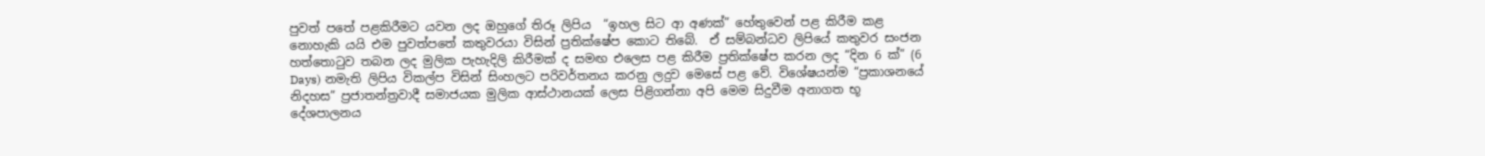පුවත් පතේ පළකිරීමට යවන ලද ඔහුගේ තිරූ ලිපිය  “ඉහල සිට ආ අණක්” හේතුවෙන් පළ කිරීම කළ නොහැකි යයි එම පුවත්පතේ කතුවරයා විසින් ප්‍රතික්ෂේප කොට තිබේ.  ඒ සම්බන්ධව ලිපියේ කතුවර සංජන හත්තොටුව තබන ලද මුලික පැහැදිලි කිරීමක් ද සමඟ එලෙස පළ කිරීම ප්‍රතික්ෂේප කරන ලද “දින 6 ක්” (6 Days) නමැති ලිපිය විකල්ප විසින් සිංහලට පරිවර්තනය කරනු ලදුව මෙසේ පළ වේ. විශේෂයන්ම “ප්‍රකාශනයේ නිදහස” ප්‍රජාතන්ත්‍රවාදී සමාජයක මුලික ආස්ථානයක් ලෙස පිළිගන්නා අපි මෙම සිදුවීම අනාගත භූ දේශපාලනය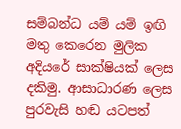සම්බන්ධ යම් යම් ඉඟි මතු කෙරෙන මුලික අදියරේ සාක්ෂියක් ලෙස දකිමු. ආසාධාරණ ලෙස පුරවැසි හඬ යටපත්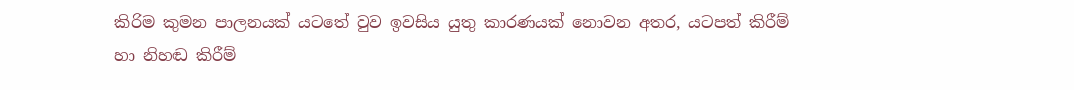කිරිම කුමන පාලනයක් යටතේ වුව ඉවසිය යුතු කාරණයක් නොවන අතර, යටපත් කිරීම් හා නිහඬ කිරීම්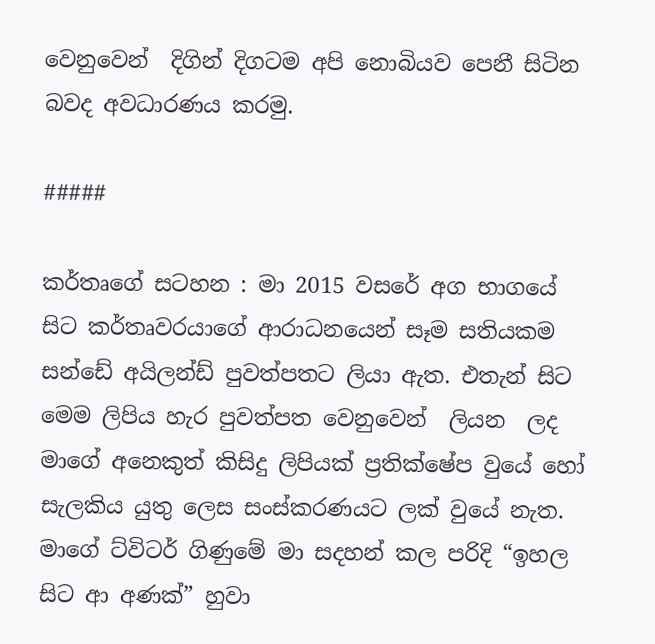වෙනුවෙන්  දිගින් දිගටම අපි නොබියව පෙනී සිටින බවද අවධාරණය කරමු.

#####

කර්තෘගේ සටහන : මා 2015 වසරේ අග භාගයේ සිට කර්තෘවරයාගේ ආරාධනයෙන් සෑම සතියකම සන්ඩේ අයිලන්ඩ් පුවත්පතට ලියා ඇත. එතැන් සිට මෙම ලිපිය හැර පුවත්පත වෙනුවෙන්  ලියන  ලද මාගේ අනෙකුත් කිසිදු ලිපියක් ප්‍රතික්ෂේප වුයේ හෝ සැලකිය යුතු ලෙස සංස්කරණයට ලක් වුයේ නැත. මාගේ ට්විටර් ගිණුමේ මා සදහන් කල පරිදි “ඉහල සිට ආ අණක්” හුවා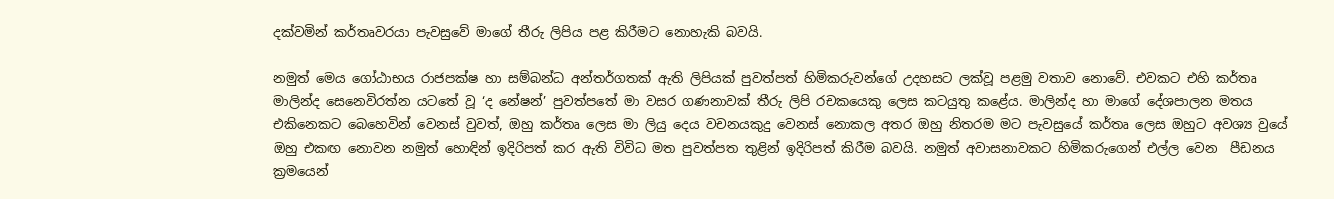දක්වමින් කර්තෘවරයා පැවසුවේ මාගේ තීරු ලිපිය පළ කිරීමට නොහැකි බවයි.

නමුත් මෙය ගෝඨාභය රාජපක්ෂ හා සම්බන්ධ අන්තර්ගතක් ඇති ලිපියක් පුවත්පත් හිමිකරුවන්ගේ උදහසට ලක්වූ පළමු වතාව නොවේ. එවකට එහි කර්තෘ මාලින්ද සෙනෙවිරත්න යටතේ වූ ‘ද නේෂන්’ පුවත්පතේ මා වසර ගණනාවක් තීරු ලිපි රචකයෙකු ලෙස කටයුතු කළේය. මාලින්ද හා මාගේ දේශපාලන මතය එකිනෙකට බෙහෙවින් වෙනස් වුවත්, ඔහු කර්තෘ ලෙස මා ලියු දෙය වචනයකුදු වෙනස් නොකල අතර ඔහු නිතරම මට පැවසුයේ කර්තෘ ලෙස ඔහුට අවශ්‍ය වුයේ ඔහු එකඟ නොවන නමුත් හොඳින් ඉදිරිපත් කර ඇති විවිධ මත පුවත්පත තුළින් ඉදිරිපත් කිරීම බවයි. නමුත් අවාසනාවකට හිමිකරුගෙන් එල්ල වෙන  පීඩනය ක්‍රමයෙන්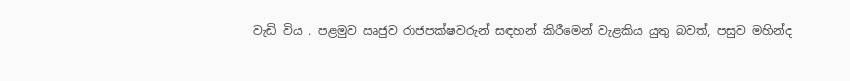වැඩි විය . පළමුව ඍජුව රාජපක්ෂවරුන් සඳහන් කිරීමෙන් වැළකිය යුතු බවත්, පසුව මහින්ද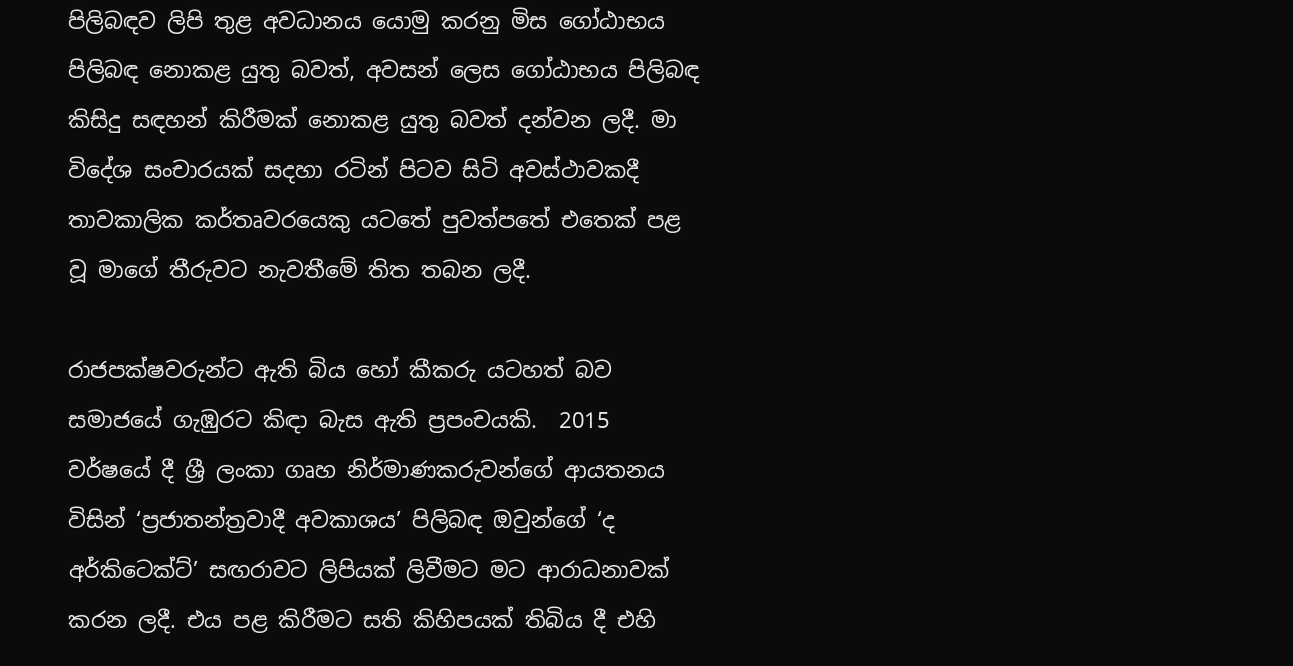පිලිබඳව ලිපි තුළ අවධානය යොමු කරනු මිස ගෝඨාභය පිලිබඳ නොකළ යුතු බවත්, අවසන් ලෙස ගෝඨාභය පිලිබඳ කිසිදු සඳහන් කිරීමක් නොකළ යුතු බවත් දන්වන ලදී. මා විදේශ සංචාරයක් සදහා රටින් පිටව සිටි අවස්ථාවකදී තාවකාලික කර්තෘවරයෙකු යටතේ පුවත්පතේ එතෙක් පළ වූ මාගේ තීරුවට නැවතීමේ තිත තබන ලදී.

රාජපක්ෂවරුන්ට ඇති බිය හෝ කීකරු යටහත් බව සමාජයේ ගැඹුරට කිඳා බැස ඇති ප්‍රපංචයකි.  2015 වර්ෂයේ දී ශ්‍රී ලංකා ගෘහ නිර්මාණකරුවන්ගේ ආයතනය විසින් ‘ප්‍රජාතන්ත්‍රවාදී අවකාශය’ පිලිබඳ ඔවුන්ගේ ‘ද අර්කිටෙක්ට්’ සඟරාවට ලිපියක් ලිවීමට මට ආරාධනාවක් කරන ලදී. එය පළ කිරීමට සති කිහිපයක් තිබිය දී එහි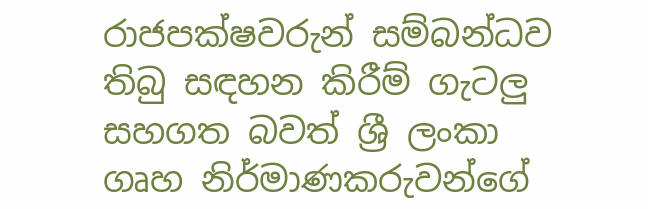රාජපක්ෂවරුන් සම්බන්ධව තිබු සඳහන කිරීම් ගැටලු සහගත බවත් ශ්‍රී ලංකා ගෘහ නිර්මාණකරුවන්ගේ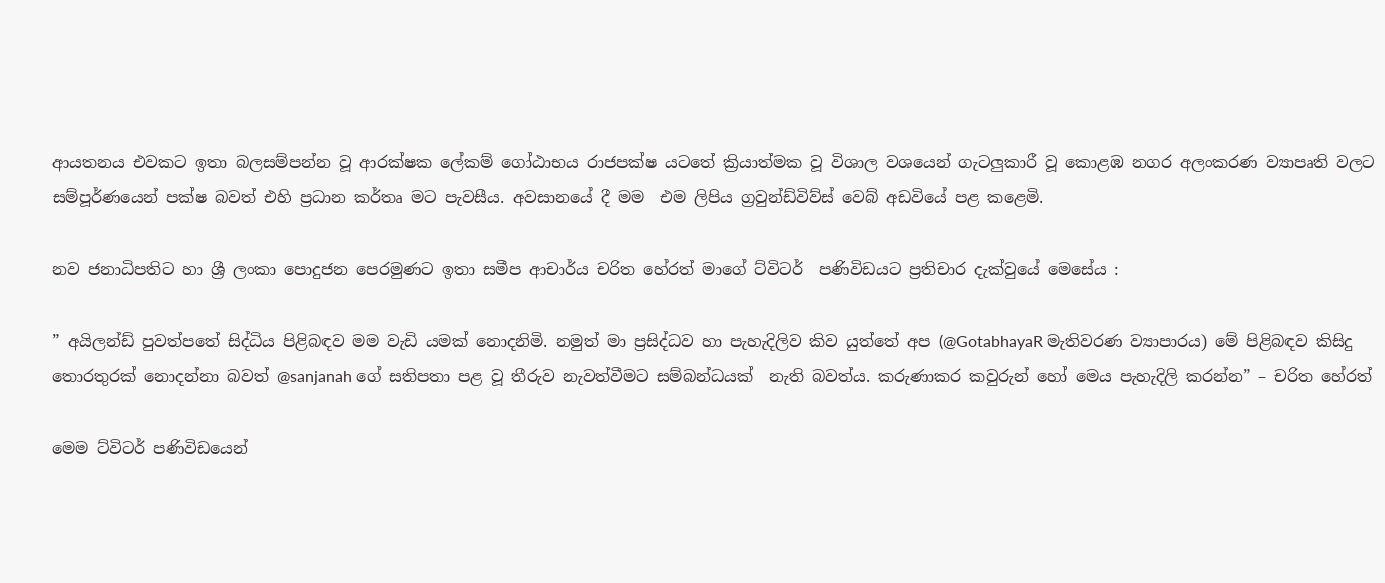ආයතනය එවකට ඉතා බලසම්පන්න වූ ආරක්ෂක ලේකම් ගෝඨාභය රාජපක්ෂ යටතේ ක්‍රියාත්මක වූ විශාල වශයෙන් ගැටලුකාරී වූ කොළඹ නගර අලංකරණ ව්‍යාපෘති වලට සම්පූර්ණයෙන් පක්ෂ බවත් එහි ප්‍රධාන කර්තෘ මට පැවසීය. අවසානයේ දී මම  එම ලිපිය ග්‍රවුන්ඩ්විව්ස් වෙබ් අඩවියේ පළ කළෙමි.

නව ජනාධිපතිට හා ශ්‍රී ලංකා පොදුජන පෙරමුණට ඉතා සමීප ආචාර්ය චරිත හේරත් මාගේ ට්විටර්  පණිවිඩයට ප්‍රතිචාර දැක්වුයේ මෙසේය :

” අයිලන්ඩ් පුවත්පතේ සිද්ධිය පිළිබඳව මම වැඩි යමක් නොදනිමි. නමුත් මා ප්‍රසිද්ධව හා පැහැදිලිව කිව යුත්තේ අප (@GotabhayaR මැතිවරණ ව්‍යාපාරය) මේ පිළිබඳව කිසිදු තොරතුරක් නොදන්නා බවත් @sanjanah ගේ සතිපතා පළ වූ තීරුව නැවත්වීමට සම්බන්ධයක්  නැති බවත්ය. කරුණාකර කවුරුන් හෝ මෙය පැහැදිලි කරන්න” – චරිත හේරත්

මෙම ට්විටර් පණිවිඩයෙන්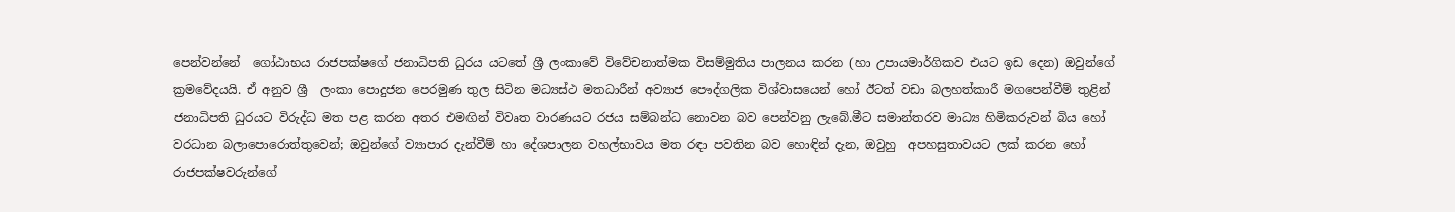පෙන්වන්නේ ‍ ගෝඨාභය රාජපක්ෂගේ ජනාධිපති ධුරය යටතේ ශ්‍රී ලංකාවේ විවේචනාත්මක විසම්මුතිය පාලනය කරන (හා උපායමාර්ගිකව එයට ඉඩ දෙන) ඔවුන්ගේ ක්‍රමවේදයයි. ඒ අනුව ශ්‍රී  ලංකා පොදුජන පෙරමුණ තුල සිටින මධ්‍යස්ථ මතධාරීන් අව්‍යාජ පෞද්ගලික විශ්වාසයෙන් හෝ ඊටත් වඩා බලහත්කාරී මගපෙන්වීම් තුළින් ජනාධිපති ධුරයට විරුද්ධ මත පළ කරන අතර එමඟින් විවෘත වාරණයට රජය සම්බන්ධ නොවන බව පෙන්වනු ලැබේ.මීට සමාන්තරව මාධ්‍ය හිමිකරුවන් බිය හෝ වරධාන බලාපොරොත්තුවෙන්; ඔවුන්ගේ ව්‍යාපාර දැන්වීම් හා දේශපාලන වහල්භාවය මත රඳා පවතින බව හොඳින් දැන, ඔවුහු  අපහසුතාවයට ලක් කරන හෝ රාජපක්ෂවරුන්ගේ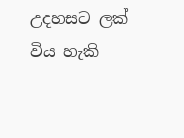උදහසට ලක් විය හැකි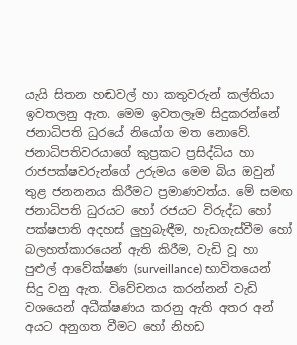යැයි සිතන හඬවල් හා කතුවරුන් කල්තියා ඉවතලනු ඇත. මෙම ඉවතලෑම සිදුකරන්නේ ජනාධිපති ධුරයේ නියෝග මත නොවේ. ජනාධිපතිවරයාගේ කුප්‍රකට ප්‍රසිද්ධිය හා රාජපක්ෂවරුන්ගේ උරුමය මෙම බිය ඔවුන් තුළ ජනනනය කිරීමට ප්‍රමාණවත්ය. මේ සමඟ ජනාධිපති ධුරයට හෝ රජයට විරුද්ධ හෝ පක්ෂපාති අදහස් ලුහුබැඳීම, හැඩගැස්වීම හෝ බලහත්කාරයෙන් ඇති කිරීම, වැඩි වූ හා පුළුල් ආවේක්ෂණ (surveillance) භාවිතයෙන් සිදු වනු ඇත. විවේචනය කරන්නන් වැඩි වශයෙන් අධීක්ෂණය කරනු ඇති අතර අන් අයට අනුගත වීමට හෝ නිහඩ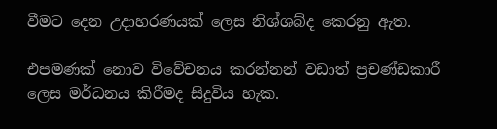වීමට දෙන උදාහරණයක් ලෙස නිශ්ශබ්ද කෙරනු ඇත.

එපමණක් නොව විවේචනය කරන්නන් වඩාත් ප්‍රචණ්ඩකාරී ලෙස මර්ධනය කිරීමද සිදුවිය හැක.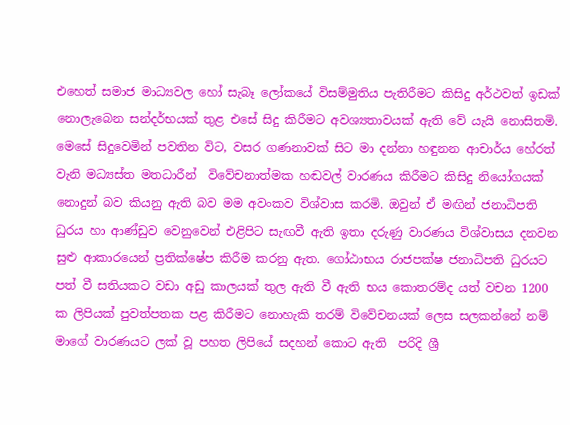එහෙත් සමාජ මාධ්‍යවල හෝ සැබෑ ලෝකයේ විසම්මුතිය පැතිරීමට කිසිදු අර්ථවත් ඉඩක් නොලැබෙන සන්දර්භයක් තුළ එසේ සිදු කිරීමට අවශ්‍යතාවයක් ඇති වේ යැයි නොසිතමි. මෙසේ සිදුවෙමින් පවතින විට, වසර ගණනාවක් සිට මා දන්නා හඳුනන ආචාර්ය හේරත් වැනි මධ්‍යස්ත මතධාරීන්  විවේචනාත්මක හඬවල් වාරණය කිරීමට කිසිදු නියෝගයක් නොදුන් බව කියනු ඇති බව මම අවංකව විශ්වාස කරමි. ඔවුන් ඒ මඟින් ජනාධිපති ධුරය හා ආණ්ඩුව වෙනුවෙන් එළිපිට සැඟවී ඇති ඉතා දරුණු වාරණය විශ්වාසය දනවන සුළු ආකාරයෙන් ප්‍රතික්ෂේප කිරීම කරනු ඇත. ගෝඨාභය රාජපක්ෂ ජනාධිපති ධුරයට පත් වී සතියකට වඩා අඩු කාලයක් තුල ඇති වී ඇති භය කොතරම්ද යත් වචන 1200 ක ලිපියක් පුවත්පතක පළ කිරීමට නොහැකි තරම් විවේචනයක් ලෙස සලකන්නේ නම් මාගේ වාරණයට ලක් වූ පහත ලිපියේ සදහන් කොට ඇති  පරිදි ශ්‍රී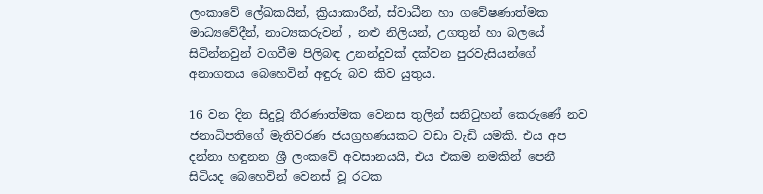ලංකාවේ ලේඛකයින්, ක්‍රියාකාරීන්, ස්වාධීන හා ගවේෂණාත්මක මාධ්‍යවේදීන්, නාට්‍යකරුවන් , නළු නිලියන්, උගතුන් හා බලයේ සිටින්නවුන් වගවීම පිලිබඳ උනන්දුවක් දක්වන පුරවැසියන්ගේ අනාගතය බෙහෙවින් අඳුරු බව කිව යුතුය.

16 වන දින සිදුවූ තීරණාත්මක වෙනස තුලින් සනිටුහන් කෙරුණේ නව ජනාධිපතිගේ මැතිවරණ ජයග්‍රහණයකට වඩා වැඩි යමකි. එය අප දන්නා හඳුනන ශ්‍රී ලංකවේ අවසානයයි, එය එකම නමකින් පෙනී සිටියද බෙහෙවින් වෙනස් වූ රටක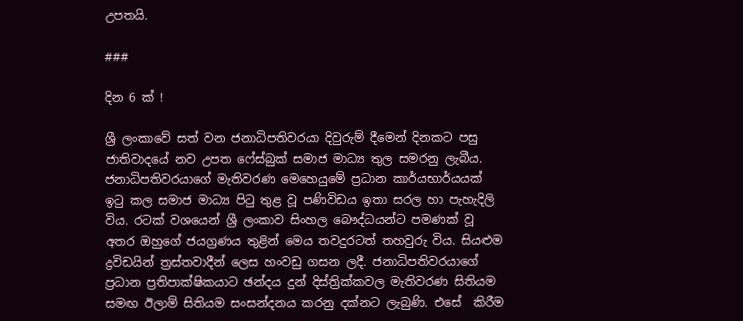උපතයි.

###

දින 6 ක් !

ශ්‍රී ලංකාවේ සත් වන ජනාධිපතිවරයා දිවුරුම් දීමෙන් දිනකට පසු ජාතිවාදයේ නව උපත ෆේස්බුක් සමාජ මාධ්‍ය තුල සමරනු ලැබීය. ජනාධිපතිවරයාගේ මැතිවරණ මෙහෙයුමේ ප්‍රධාන කාර්යභාර්යයක් ඉටු කල සමාජ මාධ්‍ය පිටු තුළ වූ පණිවිඩය ඉතා සරල හා පැහැදිලි විය. රටක් වශයෙන් ශ්‍රී ලංකාව සිංහල බෞද්ධයන්ට පමණක් වූ අතර ඔහුගේ ජයග්‍රණය තුළින් මෙය තවදුරටත් තහවුරු විය. සියළුම ද්‍රවිඩයින් ත්‍රස්තවාදීන් ලෙස හංවඩු ගසන ලදී. ජනාධිපතිවරයාගේ ප්‍රධාන ප්‍රතිපාක්ෂිකයාට ඡන්දය දුන් දිස්ත්‍රික්කවල මැතිවරණ සිතියම සමඟ ඊලාම් සිතියම සංසන්දනය කරනු දක්නට ලැබුණි. එසේ  කිරීම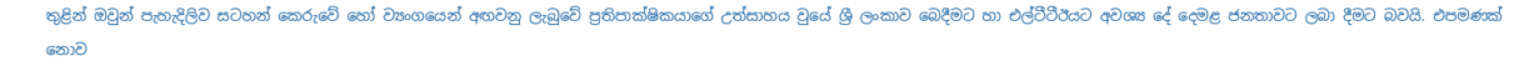තුළින් ඔවුන් පැහැදිලිව සටහන් කෙරුවේ හෝ ව්‍යංගයෙන් අඟවනු ලැබුවේ ප්‍රතිපාක්ෂිකයාගේ උත්සාහය වුයේ ශ්‍රී ලංකාව බෙදීමට හා එල්ටීටීඊයට අවශ්‍ය දේ දෙමළ ජනතාවට ලබා දීමට බවයි. එපමණක්  නොව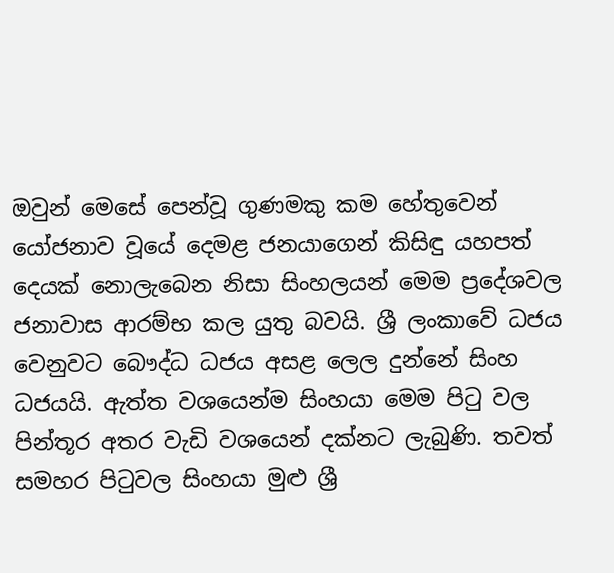ඔවුන් මෙසේ පෙන්වූ ගුණමකු කම හේතුවෙන් යෝජනාව වූයේ දෙමළ ජනයාගෙන් කිසිඳු යහපත් දෙයක් නොලැබෙන නිසා සිංහලයන් මෙම ප්‍රදේශවල ජනාවාස ආරම්භ කල යුතු බවයි. ශ්‍රී ලංකාවේ ධජය වෙනුවට බෞද්ධ ධජය අසළ ලෙල දුන්නේ සිංහ ධජයයි. ඇත්ත වශයෙන්ම සිංහයා මෙම පිටු වල පින්තූර අතර වැඩි වශයෙන් දක්නට ලැබුණි. තවත් සමහර පිටුවල සිංහයා මුළු ශ්‍රී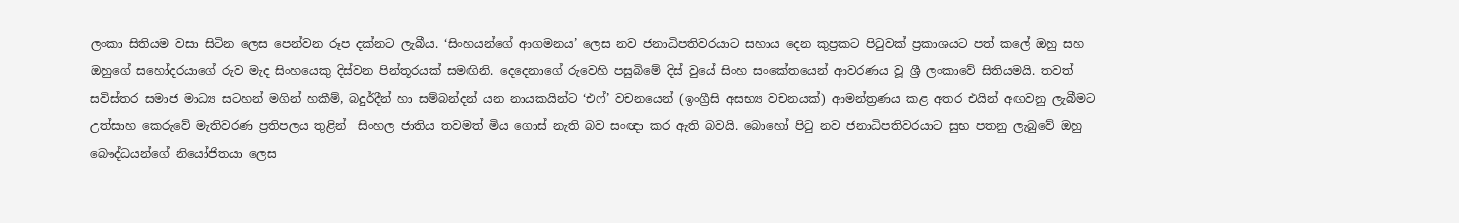ලංකා සිතියම වසා සිටින ලෙස පෙන්වන රූප දක්නට ලැබීය. ‘සිංහයන්ගේ ආගමනය’ ලෙස නව ජනාධිපතිවරයාට සහාය දෙන කුප්‍රකට පිටුවක් ප්‍රකාශයට පත් කලේ ඔහු සහ ඔහුගේ සහෝදරයාගේ රුව මැද සිංහයෙකු දිස්වන පින්තූරයක් සමඟිනි. දෙදෙනාගේ රුවෙහි පසුබිමේ දිස් වුයේ සිංහ සංකේතයෙන් ආවරණය වූ ශ්‍රී ලංකාවේ සිතියමයි. තවත් සවිස්තර සමාජ මාධ්‍ය සටහන් මගින් හකීම්, බදුර්දීන් හා සම්බන්දන් යන නායකයින්ට ‘එෆ්’ වචනයෙන් (ඉංග්‍රීසි අසභ්‍ය වචනයක්) ආමන්ත්‍රණය කළ අතර එයින් අඟවනු ලැබීමට උත්සාහ කෙරුවේ මැතිවරණ ප්‍රතිපලය තුළින්  සිංහල ජාතිය තවමත් මිය ගොස් නැති බව සංඥා කර ඇති බවයි. බොහෝ පිටු නව ජනාධිපතිවරයාට සුභ පතනු ලැබුවේ ඔහු බෞද්ධයන්ගේ නියෝජිතයා ලෙස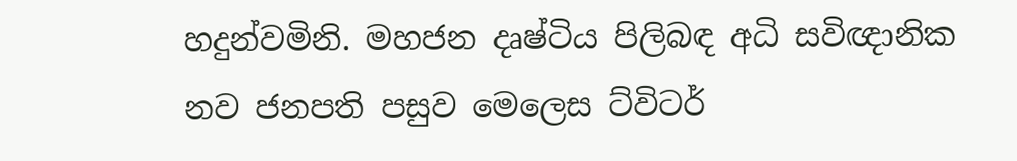හදුන්වමිනි. මහජන දෘෂ්ටිය පිලිබඳ අධි සවිඥානික නව ජනපති පසුව මෙලෙස ට්විටර්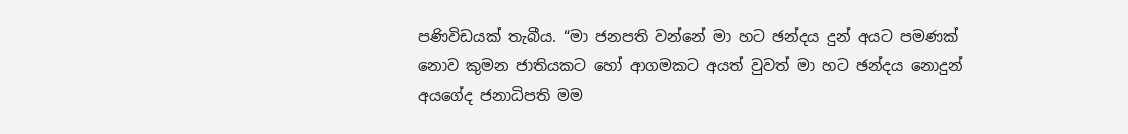පණිවිඩයක් තැබීය. “මා ජනපති වන්නේ මා හට ඡන්දය දුන් අයට පමණක් නොව කුමන ජාතියකට හෝ ආගමකට අයත් වුවත් මා හට ඡන්දය නොදුන් අයගේද ජනාධිපති මම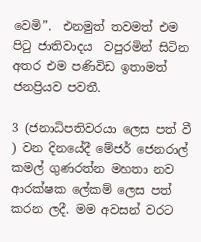වෙමි”.  එනමුත් තවමත් එම පිටු ජාතිවාදය  වපුරමින් සිටින අතර එම පණිවිඩ ඉතාමත් ජනප්‍රියව පවතී.

3 (ජනාධිපතිවරයා ලෙස පත් වී ) වන දිනයේදී මේජර් ජෙනරාල් කමල් ගුණරත්න මහතා නව ආරක්ෂක ලේකම් ලෙස පත් කරන ලදී. මම අවසන් වරට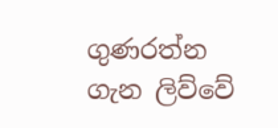ගුණරත්න ගැන ලිව්වේ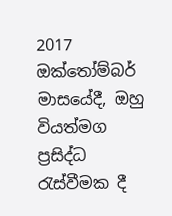2017 ඔක්තෝම්බර් මාසයේදී, ඔහු වියත්මග ප්‍රසිද්ධ රැස්වීමක දී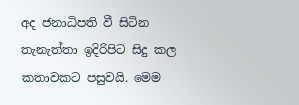අද ජනාධිපති වී සිටින තැනැත්තා ඉදිරිපිට සිදු කල කතාවකට පසුවයි. මෙම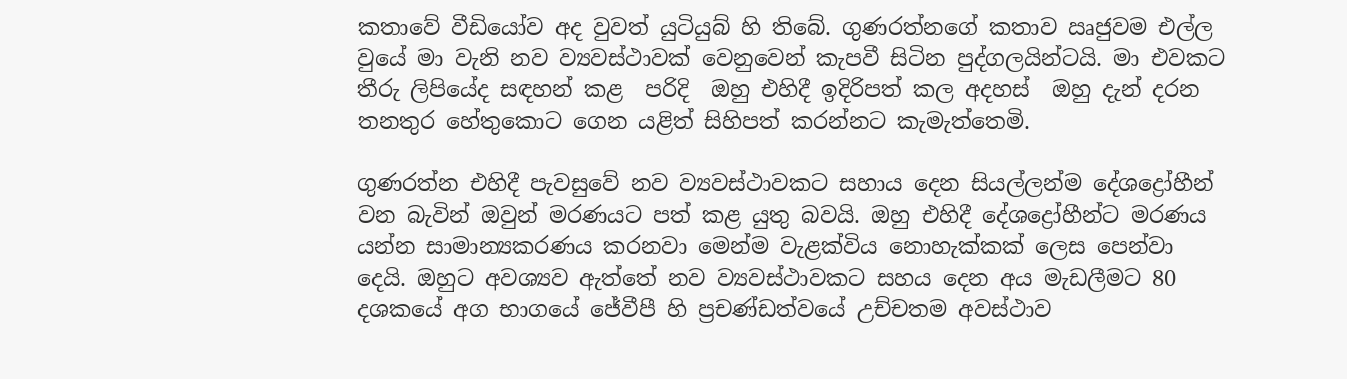කතාවේ වීඩියෝව අද වුවත් යුටියුබ් හි තිබේ. ගුණරත්නගේ කතාව ඍජුවම එල්ල වුයේ මා වැනි නව ව්‍යවස්ථාවක් වෙනුවෙන් කැපවී සිටින පුද්ගලයින්ටයි. මා එවකට තීරු ලිපියේද සඳහන් කළ  පරිදි  ඔහු එහිදී ඉදිරිපත් කල අදහස්  ඔහු දැන් දරන තනතුර හේතුකොට ගෙන යළිත් සිහිපත් කරන්නට කැමැත්තෙමි.

ගුණරත්න එහිදී පැවසුවේ නව ව්‍යවස්ථාවකට සහාය දෙන සියල්ලන්ම දේශද්‍රෝහීන් වන බැවින් ඔවුන් මරණයට පත් කළ යුතු බවයි. ඔහු එහිදී දේශද්‍රෝහීන්ට මරණය යන්න සාමාන්‍යකරණය කරනවා මෙන්ම වැළක්විය නොහැක්කක් ලෙස පෙන්වා දෙයි. ඔහුට අවශ්‍යව ඇත්තේ නව ව්‍යවස්ථාවකට සහය දෙන අය මැඩලීමට 80 දශකයේ අග භාගයේ ජේවීපී හි ප්‍රචණ්ඩත්වයේ උච්චතම අවස්ථාව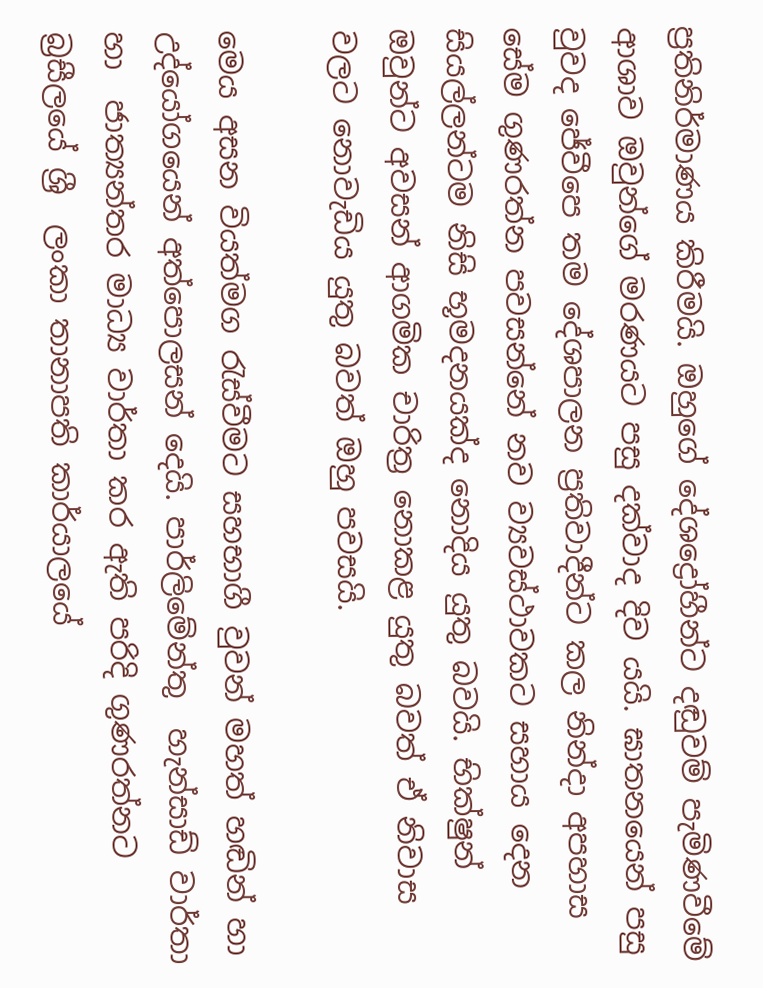ප්‍රතිනිර්මාණය කිරීමයි. ඔහුගේ දේශද්‍රෝහීන්ට දඬුවම් පැමිණවීමේ ආශාව ඔවුන්ගේ මරණයට පසු දක්වාද දිව යයි. ඝාතනයෙන් පසු වුවද ජේවීපෙ තම දේශපාලන ප්‍රතිවාදීන්ට කල නින්දා අපහාස සේම ගුණරත්න පවසන්නේ නව ව්‍යවස්ථාවකට සහාය දෙන සියල්ලන්ටම නිසි භූමදනයක්ද නොදිය යුතු බවයි. භික්ෂුන් ඔවුන්ට අවසන් ආගමික චාරිත්‍ර නොකළ යුතු බවත් ඒ නිවාස වලට නොවැඩිය යුතු බවත් ඔහු පවසයි.

මෙය අසන වියත්මග රැස්වීමට සහභාගී වුවන් මහත් හඬින් හා උද්යෝගයෙන් අත්පොලසන් දෙයි. පාර්ලිමේන්තු  හැන්සාඩ් වාර්තා  හා  ජාත්‍යන්තර මාධ්‍ය වාර්තා කර ඇති පරිදි ගුණරත්නට බ්‍රසීලයේ ශ්‍රී  ලංකා තානාපති කාර්යාලයේ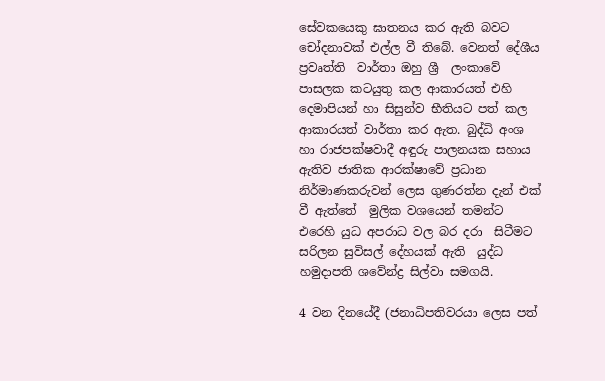සේවකයෙකු ඝාතනය කර ඇති බවට චෝදනාවක් එල්ල වී තිබේ. වෙනත් දේශීය ප්‍රවෘත්ති  වාර්තා ඔහු ශ්‍රී  ලංකාවේ පාසලක කටයුතු කල ආකාරයත් එහි දෙමාපියන් හා සිසුන්ව භීතියට පත් කල ආකාරයත් වාර්තා කර ඇත. බුද්ධි අංශ හා රාජපක්ෂවාදී අඳුරු පාලනයක සහාය ඇතිව ජාතික ආරක්ෂාවේ ප්‍රධාන නිර්මාණකරුවන් ලෙස ගුණරත්න දැන් එක් වී ඇත්තේ  මුලික වශයෙන් තමන්ට එරෙහි යුධ අපරාධ වල බර දරා  සිටීමට සරිලන සුවිසල් දේහයක් ඇති  යුද්ධ හමුදාපති ශවේන්ද්‍ර සිල්වා සමගයි.

4 වන දිනයේදී (ජනාධිපතිවරයා ලෙස පත්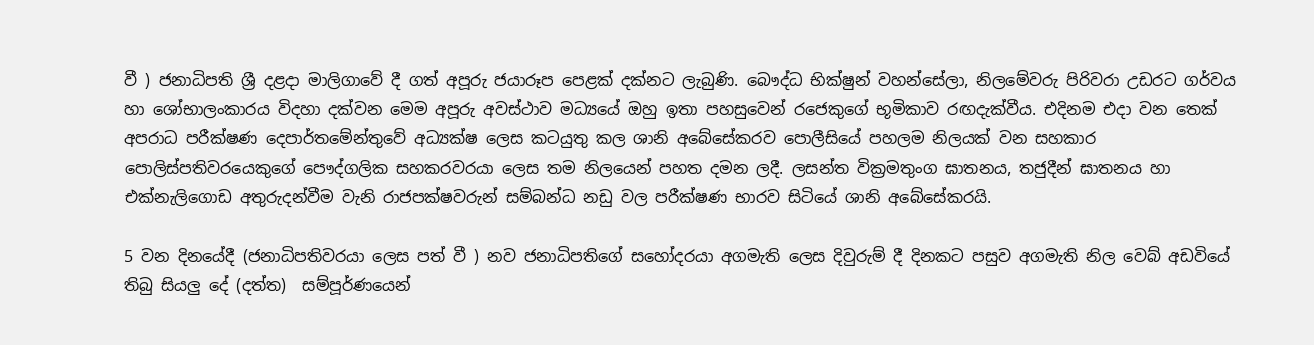වී ) ජනාධිපති ශ්‍රී දළදා මාලිගාවේ දී ගත් අපූරු ජයාරූප පෙළක් දක්නට ලැබුණි. බෞද්ධ භික්ෂුන් වහන්සේලා, නිලමේවරු පිරිවරා උඩරට ගර්වය  හා ශෝභාලංකාරය විදහා දක්වන මෙම අපූරු අවස්ථාව මධ්‍යයේ ඔහු ඉතා පහසුවෙන් රජෙකුගේ භූමිකාව රඟදැක්වීය. එදිනම එදා වන තෙක් අපරාධ පරීක්ෂණ දෙපාර්තමේන්තුවේ අධ්‍යක්ෂ ලෙස කටයුතු කල ශානි අබේසේකරව පොලීසියේ පහලම නිලයක් වන සහකාර පොලිස්පතිවරයෙකුගේ පෞද්ගලික සහකරවරයා ලෙස තම නිලයෙන් පහත දමන ලදී. ලසන්ත වික්‍රමතුංග ඝාතනය, තජුදීන් ඝාතනය හා එක්නැලිගොඩ අතුරුදන්වීම වැනි රාජපක්ෂවරුන් සම්බන්ධ නඩු වල පරීක්ෂණ භාරව සිටියේ ශානි අබේසේකරයි.

5 වන දිනයේදී (ජනාධිපතිවරයා ලෙස පත් වී ) නව ජනාධිපතිගේ සහෝදරයා අගමැති ලෙස දිවුරුම් දී දිනකට පසුව අගමැති නිල වෙබ් අඩවියේ තිබු සියලු දේ (දත්ත)  සම්පූර්ණයෙන්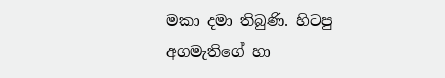මකා දමා තිබුණි. හිටපු අගමැතිගේ හා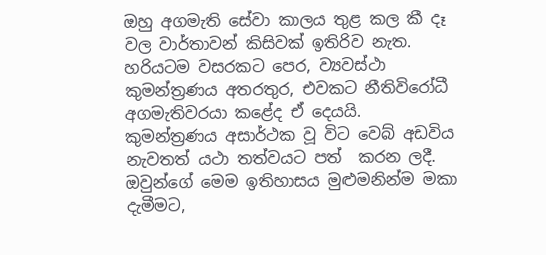ඔහු අගමැති සේවා කාලය තුළ කල කී දෑ වල වාර්තාවන් කිසිවක් ඉතිරිව නැත. හරියටම වසරකට පෙර, ව්‍යවස්ථා කුමන්ත්‍රණය අතරතුර, එවකට නීතිවිරෝධී අගමැතිවරයා කළේද ඒ දෙයයි. කුමන්ත්‍රණය අසාර්ථක වූ විට වෙබ් අඩවිය නැවතත් යථා තත්වයට පත්  කරන ලදී. ඔවුන්ගේ මෙම ඉතිහාසය මුළුමනින්ම මකා දැමීමට,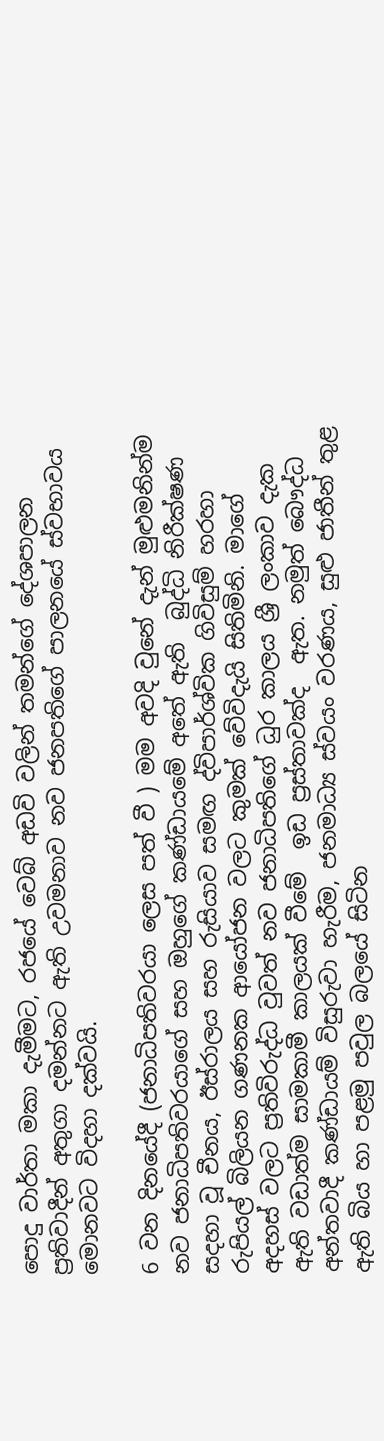පොදු වාර්තා මකා දැමීමට, රජයේ වෙබ් අඩවි වලින් තමන්ගේ දේශපාලන ප්‍රතිවාදීන් අතුගා දමන්නට ඇති උවමනාව නව ජනපතිගේ පාලනයේ ස්වභාවය මොනවට විදහා දක්වයි.

6 වන දිනයේදී (ජනාධිපතිවරයා ලෙස පත් වී ) මම අවදි වුනේ දැන් මුළුමනින්ම  නව ජනාධිපතිවරයාගේ සහ ඔහුගේ කණ්ඩායමේ අතේ ඇති  බුද්ධි නිරීක්ෂණ සදහා වූ චීනය, ඊස්රාලය සහ රුසියාව සමඟ ද්විපාර්ශ්වික ගිවිසුම් හරහා රුපියල් බිලියන ගණනක ආයෝජන වලට කුමක් වේවිදැයි සිතිමිනි. මාගේ අදහස් වලට ප්‍රතිවිරුද්ධ වුවත් නව ජනාධිපතිගේ ධුර කාලය ශ්‍රී ලංකාව දැක ඇති වඩාත්ම සාමකාමී කාලයක් වීමේ  ඉඩ ප්‍රස්තාවක්ද  ඇත. නමුත් බෞද්ධ අන්තවාදී කණ්ඩායම් විසුරුවා හැරීම, ජනමාධ්‍ය ස්වයං වරණය, සුළු ජාතීන් තුළ ඇති බිය හා පළමු පවුල බලයේ සිටින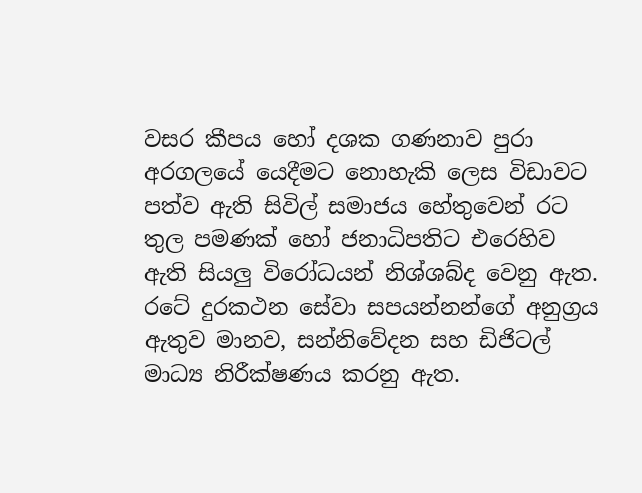වසර කීපය හෝ දශක ගණනාව පුරා අරගලයේ යෙදීමට නොහැකි ලෙස විඩාවට පත්ව ඇති සිවිල් සමාජය හේතුවෙන් රට තුල පමණක් හෝ ජනාධිපතිට එරෙහිව ඇති සියලු විරෝධයන් නිශ්ශබ්ද වෙනු ඇත. රටේ දුරකථන සේවා සපයන්නන්ගේ අනුග්‍රය ඇතුව මානව, සන්නිවේදන සහ ඩිජිටල් මාධ්‍ය නිරීක්ෂණය කරනු ඇත.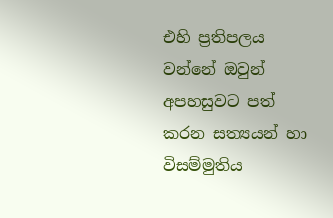එහි ප්‍රතිපලය වන්නේ ඔවුන් අපහසුවට පත් කරන සත්‍යයන් හා විසම්මුතිය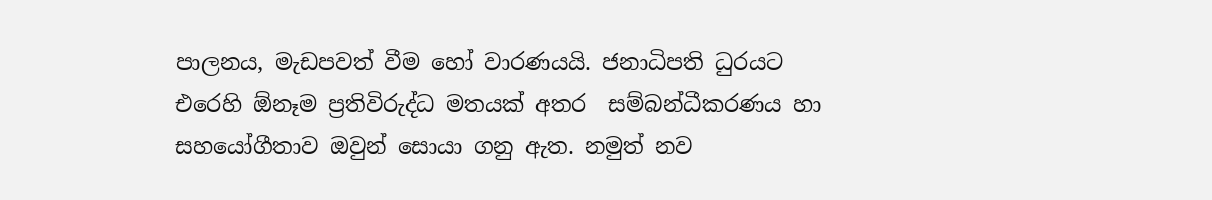පාලනය, මැඩපවත් වීම හෝ වාරණයයි. ජනාධිපති ධුරයට එරෙහි ඕනෑම ප්‍රතිවිරුද්ධ මතයක් අතර  සම්බන්ධීකරණය හා සහයෝගීතාව ඔවුන් සොයා ගනු ඇත. නමුත් නව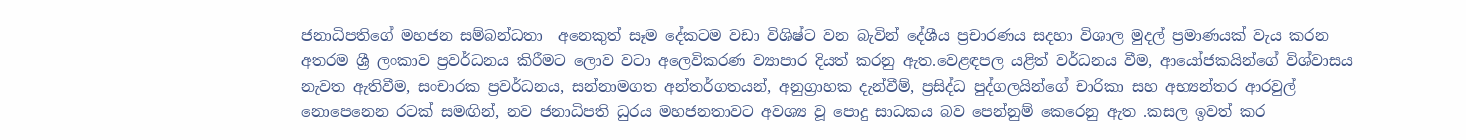ජනාධිපතිගේ මහජන සම්බන්ධතා  අනෙකුත් සෑම දේකටම වඩා විශිෂ්ට වන බැවින් දේශීය ප්‍රචාරණය සදහා විශාල මුදල් ප්‍රමාණයක් වැය කරන අතරම ශ්‍රී ලංකාව ප්‍රවර්ධනය කිරීමට ලොව වටා අලෙවිකරණ ව්‍යාපාර දියත් කරනු ඇත.වෙළඳපල යළිත් වර්ධනය වීම, ආයෝජකයින්ගේ විශ්වාසය නැවත ඇතිවීම, සංචාරක ප්‍රවර්ධනය, සන්නාමගත අන්තර්ගතයන්, අනුග්‍රාහක දැන්වීම්, ප්‍රසිද්ධ පුද්ගලයින්ගේ චාරිකා සහ අභ්‍යන්තර ආරවුල් නොපෙනෙන රටක් සමඟින්, නව ජනාධිපති ධුරය මහජනතාවට අවශ්‍ය වූ පොදු සාධකය බව පෙන්නුම් කෙරෙනු ඇත .කසල ඉවත් කර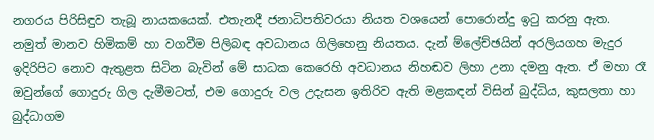නගරය පිරිසිඳුව තැබූ නායකයෙක්. එතැනදී ජනාධිපතිවරයා නියත වශයෙන් පොරොන්දු ඉටු කරනු ඇත. නමුත් මානව හිමිකම් හා වගවීම පිලිබඳ අවධානය ගිලිහෙනු නියතය. දැන් ම්ලේච්ඡයින් අරලියගහ මැදුර ඉදිරිපිට නොව ඇතුළත සිටින බැවින් මේ සාධක කෙරෙහි අවධානය නිහඬව ලිහා උනා දමනු ඇත. ඒ මහා රෑ ඔවුන්ගේ ගොදුරු ගිල දැමීමටත්, එම ගොදුරු වල උදැසන ඉතිරිව ඇති මළකඳන් විසින් බුද්ධිය, කුසලතා හා බුද්ධාගම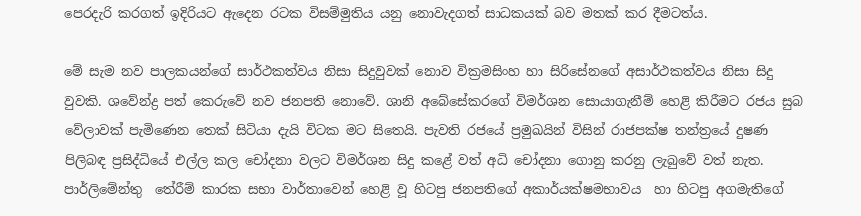පෙරදැරි කරගත් ඉදිරියට ඇදෙන රටක විසම්මුතිය යනු නොවැදගත් සාධකයක් බව මතක් කර දීමටත්ය.

මේ සැම නව පාලකයන්ගේ සාර්ථකත්වය නිසා සිදුවුවක් නොව වික්‍රමසිංහ හා සිරිසේනගේ අසාර්ථකත්වය නිසා සිදු වුවකි. ශවේන්ද්‍ර පත් කෙරුවේ නව ජනපති නොවේ. ශානි අබේසේකරගේ විමර්ශන සොයාගැනීම් හෙළි කිරීමට රජය සුබ වේලාවක් පැමිණෙන තෙක් සිටියා දැයි විටක මට සිතෙයි. පැවති රජයේ ප්‍රමුඛයින් විසින් රාජපක්ෂ තන්ත්‍රයේ දුෂණ පිලිබඳ ප්‍රසිද්ධියේ එල්ල කල චෝදනා වලට විමර්ශන සිදු කළේ වත් අධි චෝදනා ගොනු කරනු ලැබුවේ වත් නැත. පාර්ලිමේන්තු  තේරීම් කාරක සභා වාර්තාවෙන් හෙළි වූ හිටපු ජනපතිගේ අකාර්යක්ෂමභාවය  හා හිටපු අගමැතිගේ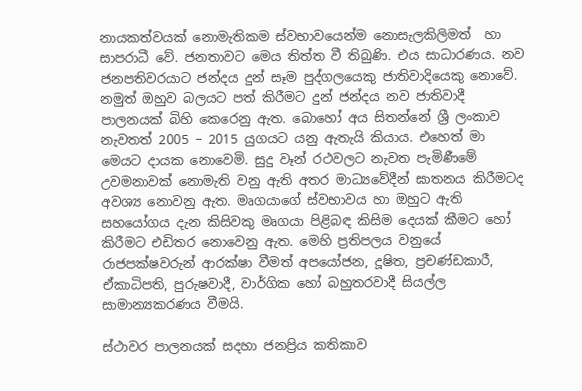නායකත්වයක් නොමැතිකම ස්වභාවයෙන්ම නොසැලකිලිමත්  හා සාපරාධී වේ. ජනතාවට මෙය තිත්ත වී තිබුණි. එය සාධාරණය. නව ජනපතිවරයාට ජන්දය දුන් සෑම පුද්ගලයෙකු ජාතිවාදියෙකු නොවේ. නමුත් ඔහුව බලයට පත් කිරීමට දුන් ජන්දය නව ජාතිවාදී පාලනයක් බිහි කෙරෙනු ඇත. බොහෝ අය සිතන්නේ ශ්‍රී ලංකාව නැවතත් 2005 – 2015 යුගයට යනු ඇතැයි කියාය. එහෙත් මා මෙයට දායක නොවෙමි. සුදු වෑන් රථවලට නැවත පැමිණීමේ උවමනාවක් නොමැති වනු ඇති අතර මාධ්‍යවේදීන් ඝාතනය කිරීමටද අවශ්‍ය නොවනු ඇත. මෘගයාගේ ස්වභාවය හා ඔහුට ඇති සහයෝගය දැන කිසිවකු මෘගයා පිළිබඳ කිසිම දෙයක් කීමට හෝ කිරීමට එඩිතර නොවෙනු ඇත. මෙහි ප්‍රතිපලය වනුයේ  රාජපක්ෂවරුන් ආරක්ෂා වීමත් අපයෝජන, දූෂිත, ප්‍රචණ්ඩකාරී, ඒකාධිපති, පුරුෂවාදී, වාර්ගික හෝ බහුතරවාදී සියල්ල සාමාන්‍යකරණය වීමයි.

ස්ථාවර පාලනයක් සදහා ජනප්‍රිය කතිකාව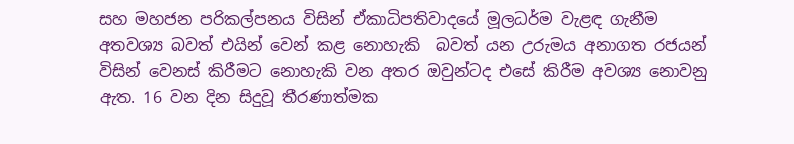සහ මහජන පරිකල්පනය විසින් ඒකාධිපතිවාදයේ මූලධර්ම වැළඳ ගැනීම අතවශ්‍ය බවත් එයින් වෙන් කළ නොහැකි  බවත් යන උරුමය අනාගත රජයන් විසින් වෙනස් කිරීමට නොහැකි වන අතර ඔවුන්ටද එසේ කිරීම අවශ්‍ය නොවනු ඇත. 16 වන දින සිදුවූ තීරණාත්මක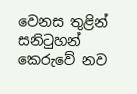වෙනස තුළින් සනිටුහන් කෙරුවේ නව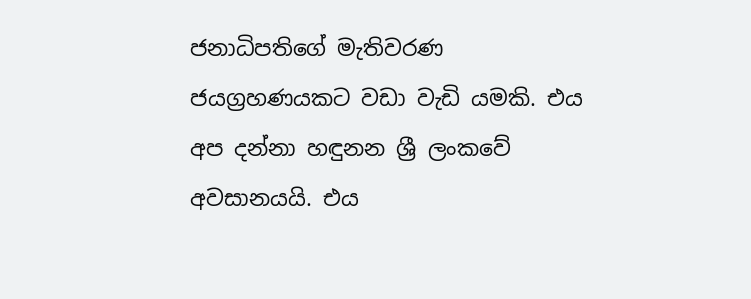ජනාධිපතිගේ මැතිවරණ ජයග්‍රහණයකට වඩා වැඩි යමකි. එය අප දන්නා හඳුනන ශ්‍රී ලංකවේ අවසානයයි. එය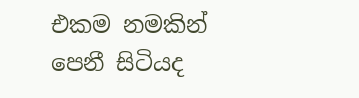එකම නමකින් පෙනී සිටියද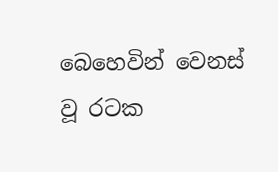බෙහෙවින් වෙනස් වූ රටක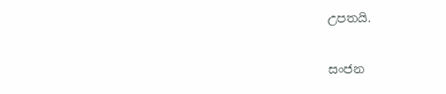උපතයි.

සංජන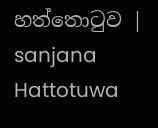හත්තොටුව | sanjana Hattotuwa